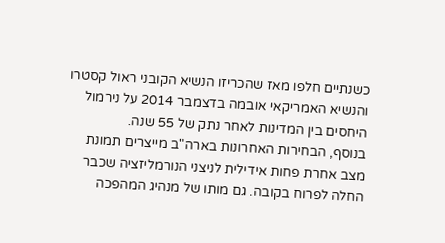כשנתיים חלפו מאז שהכריזו הנשיא הקובני ראול קסטרו והנשיא האמריקאי אובמה בדצמבר 2014 על נירמול היחסים בין המדינות לאחר נתק של 55 שנה.
בנוסף, הבחירות האחרונות בארה"ב מייצרים תמונת מצב אחרת פחות אידילית לניצני הנורמליזציה שכבר החלה לפרוח בקובה. גם מותו של מנהיג המהפכה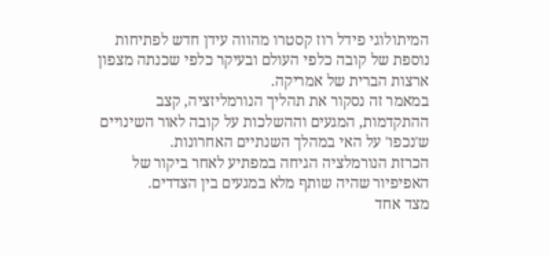המיתולוגי פידל רוז קסטרו מהווה עידן חדש לפתיחות נוספת של קובה כלפי העולם ובעיקר כלפי שכנתה מצפון ארצות הברית של אמריקה.
במאמר זה נסקור את תהליך הנורמליזציה, קצב ההתקדמות, המגעים וההשלכות על קובה לאור השינויים ש'נכפו' על האי במהלך השנתיים האחרונות.
הכרזת הנורמלציה הגיחה במפתיע לאחר ביקור של האפיפיור שהיה שותף מלא במגעים בין הצדדים.
מצד אחד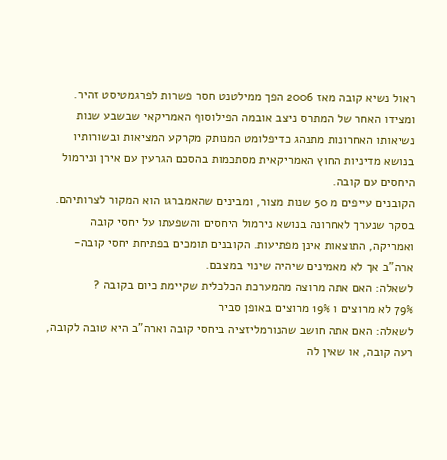ראול נשיא קובה מאז 2006 הפך ממילטנט חסר פשרות לפרגמטיסט זהיר.
ומצידו האחר של המתרס ניצב אובמה הפילוסוף האמריקאי שבשבע שנות נשיאותו האחרונות מתנהג כדיפלומט המנותק מקרקע המציאות ובשורותיו בנושא מדיניות החוץ האמריקאית מסתכמות בהסכם הגרעין עם אירן ונירמול היחסים עם קובה.
הקובנים עייפים מ 50 שנות מצור, ומבינים שהאמברגו הוא המקור לצרותיהם.
בסקר שנערך לאחרונה בנושא נירמול היחסים והשפעתו על יחסי קובה ואמריקה, התוצאות אינן מפתיעות. הקובנים תומכים בפתיחת יחסי קובה-ארה"ב אך לא מאמינים שיהיה שינוי במצבם.
לשאלה: האם אתה מרוצה מהמערכת הכלכלית שקיימת כיום בקובה ?
79% לא מרוצים ו 19% מרוצים באופן סביר
לשאלה: האם אתה חושב שהנורמליזציה ביחסי קובה וארה"ב היא טובה לקובה, רעה קובה, או שאין לה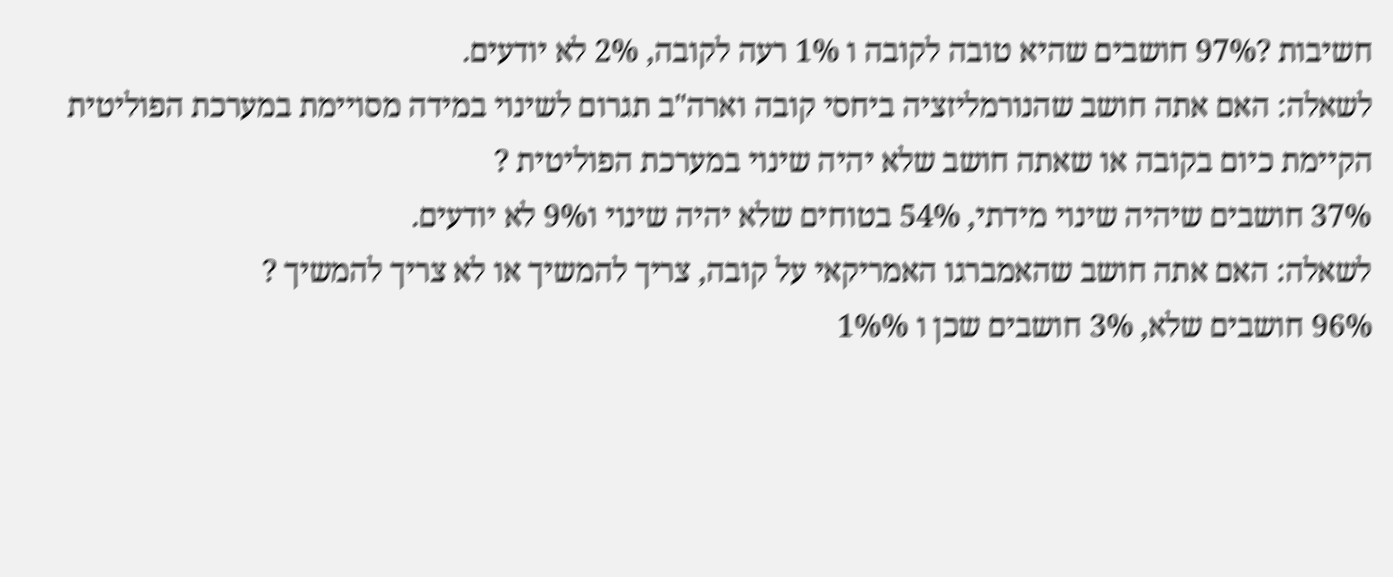חשיבות ?97% חושבים שהיא טובה לקובה ו 1% רעה לקובה, 2% לא יודעים.
לשאלה: האם אתה חושב שהנורמליזציה ביחסי קובה וארה"ב תגרום לשינוי במידה מסויימת במערכת הפוליטית הקיימת כיום בקובה או שאתה חושב שלא יהיה שינוי במערכת הפוליטית ?
37% חושבים שיהיה שינוי מידתי, 54% בטוחים שלא יהיה שינוי ו9% לא יודעים.
לשאלה: האם אתה חושב שהאמברגו האמריקאי על קובה, צריך להמשיך או לא צריך להמשיך ?
96% חושבים שלא, 3% חושבים שכן ו 1%%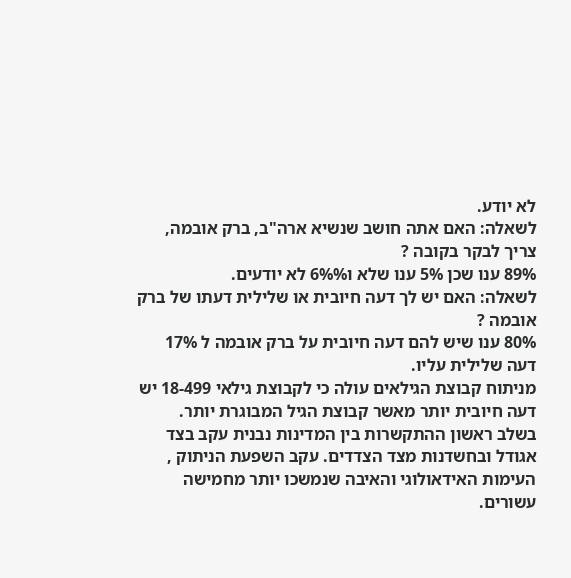לא יודע.
לשאלה: האם אתה חושב שנשיא ארה"ב, ברק אובמה, צריך לבקר בקובה ?
89% ענו שכן 5% ענו שלא ו6%% לא יודעים.
לשאלה: האם יש לך דעה חיובית או שלילית דעתו של ברק אובמה ?
80% ענו שיש להם דעה חיובית על ברק אובמה ל 17% דעה שלילית עליו.
מניתוח קבוצת הגילאים עולה כי לקבוצת גילאי 18-499 יש דעה חיובית יותר מאשר קבוצת הגיל המבוגרת יותר.
בשלב ראשון ההתקשרות בין המדינות נבנית עקב בצד אגודל ובחשדנות מצד הצדדים. עקב השפעת הניתוק , העימות האידאולוגי והאיבה שנמשכו יותר מחמישה עשורים.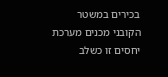בכירים במשטר הקובני מכנים מערכת יחסים זו כשלב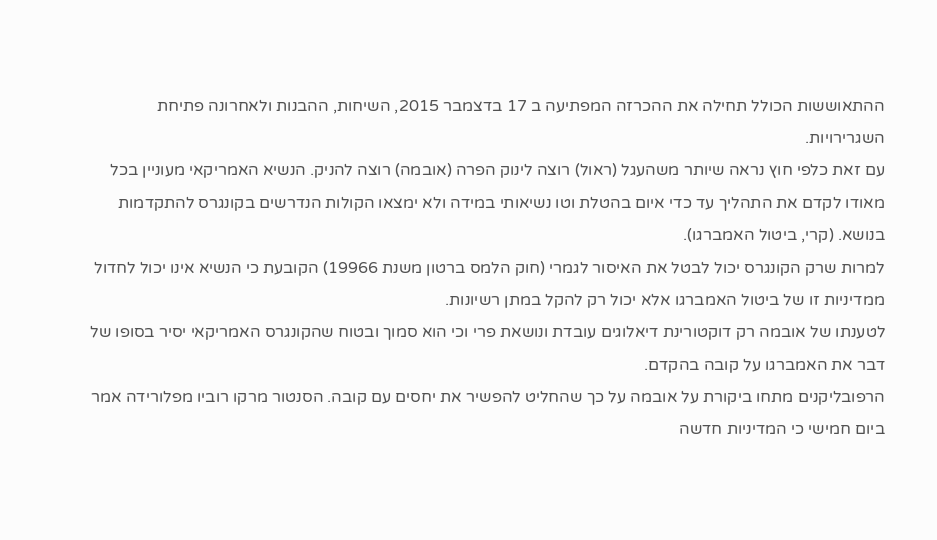ההתאוששות הכולל תחילה את ההכרזה המפתיעה ב 17 בדצמבר 2015, השיחות, ההבנות ולאחרונה פתיחת השגרירויות.
עם זאת כלפי חוץ נראה שיותר משהעגל (ראול) רוצה לינוק הפרה (אובמה) רוצה להניק. הנשיא האמריקאי מעוניין בכל מאודו לקדם את התהליך עד כדי איום בהטלת וטו נשיאותי במידה ולא ימצאו הקולות הנדרשים בקונגרס להתקדמות בנושא. (קרי, ביטול האמברגו).
למרות שרק הקונגרס יכול לבטל את האיסור לגמרי (חוק הלמס ברטון משנת 19966) הקובעת כי הנשיא אינו יכול לחדול ממדיניות זו של ביטול האמברגו אלא יכול רק להקל במתן רשיונות.
לטענתו של אובמה רק דוקטורינת דיאלוגים עובדת ונושאת פרי וכי הוא סמוך ובטוח שהקונגרס האמריקאי יסיר בסופו של דבר את האמברגו על קובה בהקדם.
הרפובליקנים מתחו ביקורת על אובמה על כך שהחליט להפשיר את יחסים עם קובה. הסנטור מרקו רוביו מפלורידה אמר ביום חמישי כי המדיניות חדשה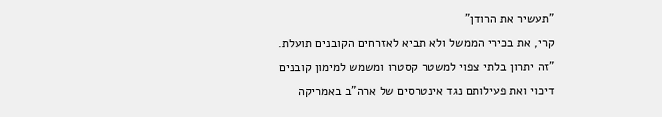"תעשיר את הרודן"
קרי, את בכירי הממשל ולא תביא לאזרחים הקובנים תועלת.
"זה יתרון בלתי צפוי למשטר קסטרו ומשמש למימון קובנים דיכוי ואת פעילותם נגד אינטרסים של ארה"ב באמריקה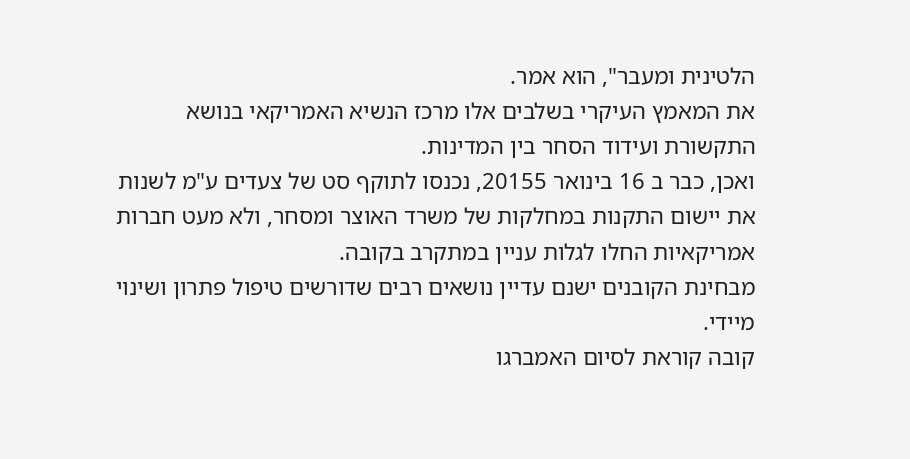הלטינית ומעבר", הוא אמר.
את המאמץ העיקרי בשלבים אלו מרכז הנשיא האמריקאי בנושא התקשורת ועידוד הסחר בין המדינות.
ואכן, כבר ב 16 בינואר 20155, נכנסו לתוקף סט של צעדים ע"מ לשנות את יישום התקנות במחלקות של משרד האוצר ומסחר, ולא מעט חברות אמריקאיות החלו לגלות עניין במתקרב בקובה.
מבחינת הקובנים ישנם עדיין נושאים רבים שדורשים טיפול פתרון ושינוי מיידי.
קובה קוראת לסיום האמברגו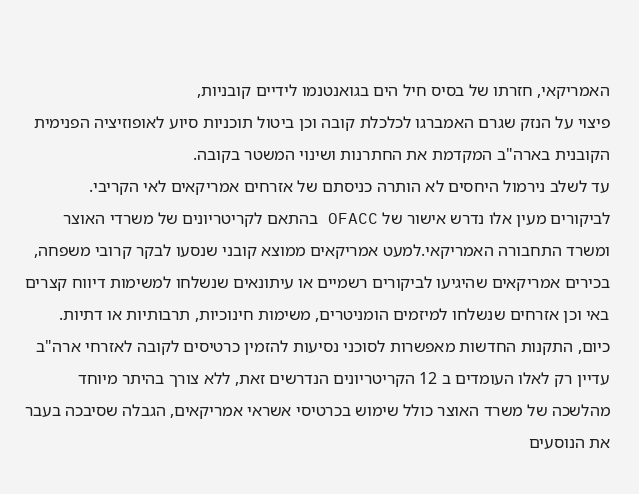האמריקאי, חזרתו של בסיס חיל הים בגואנטנמו לידיים קובניות,
פיצוי על הנזק שגרם האמברגו לכלכלת קובה וכן ביטול תוכניות סיוע לאופוזיציה הפנימית הקובנית בארה"ב המקדמת את החתרנות ושינוי המשטר בקובה.
עד לשלב נירמול היחסים לא הותרה כניסתם של אזרחים אמריקאים לאי הקריבי.
לביקורים מעין אלו נדרש אישור של OFACC בהתאם לקריטריונים של משרדי האוצר ומשרד התחבורה האמריקאי.למעט אמריקאים ממוצא קובני שנסעו לבקר קרובי משפחה, בכירים אמריקאים שהיגיעו לביקורים רשמיים או עיתונאים שנשלחו למשימות דיווח קצרים באי וכן אזרחים שנשלחו למיזמים הומניטרים, משימות חינוכיות, תרבותיות או דתיות.
כיום, התקנות החדשות מאפשרות לסוכני נסיעות להזמין כרטיסים לקובה לאזרחי ארה"ב עדיין רק לאלו העומדים ב 12 הקריטריונים הנדרשים זאת, ללא צורך בהיתר מיוחד מהלשכה של משרד האוצר כולל שימוש בכרטיסי אשראי אמריקאים, הגבלה שסיבכה בעבר את הנוסעים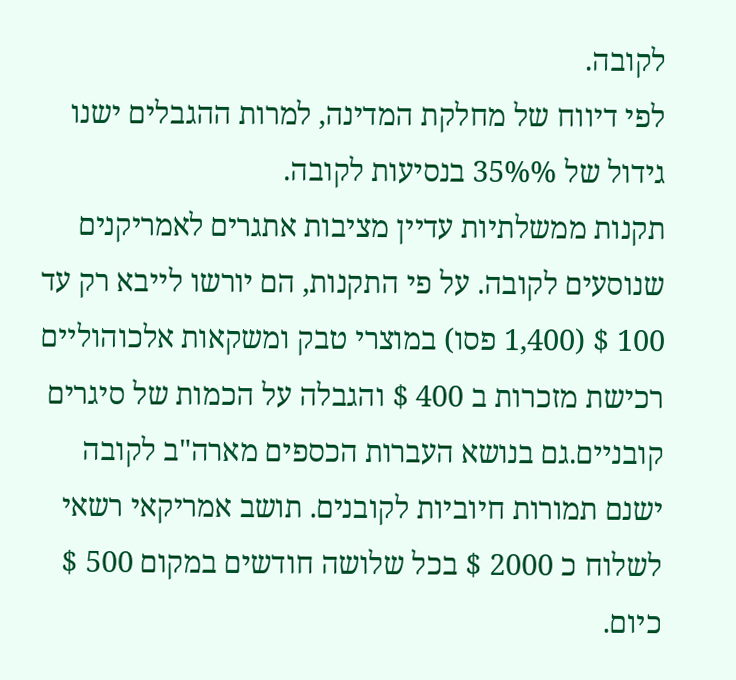לקובה.
לפי דיווח של מחלקת המדינה, למרות ההגבלים ישנו גידול של 35%% בנסיעות לקובה.
תקנות ממשלתיות עדיין מציבות אתגרים לאמריקנים שנוסעים לקובה. על פי התקנות, הם יורשו לייבא רק עד 100 $ (1,400 פסו) במוצרי טבק ומשקאות אלכוהוליים רכישת מזכרות ב 400 $ והגבלה על הכמות של סיגרים קובניים.גם בנושא העברות הכספים מארה"ב לקובה ישנם תמורות חיוביות לקובנים. תושב אמריקאי רשאי לשלוח כ 2000 $ בכל שלושה חודשים במקום 500 $ כיום.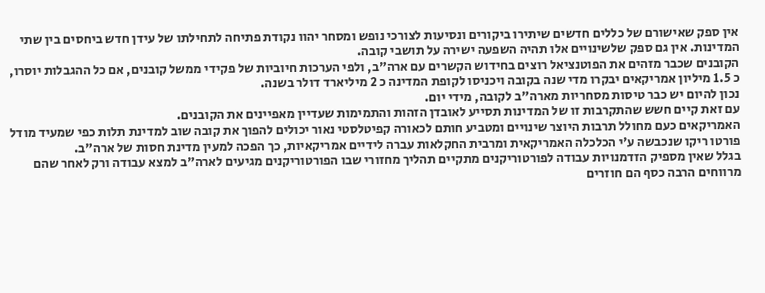אין ספק שאישורם של כללים חדשים שיתירו ביקורים ונסיעות לצורכי נופש ומסחר יהוו נקודת פתיחה לתחילתו של עידן חדש ביחסים בין שתי המדינות. אין גם ספק שלשינויים אלו תהיה השפעה ישירה על תושבי קובה.
הקובנים שכבר מזהים את הפוטנציאל רוצים בחידוש הקשרים עם ארה"ב, ולפי הערכות חיוביות של פקידי ממשל קובנים, אם כל ההגבלות יוסרו, כ 1.5 מיליון אמריקאים יבקרו מדי שנה בקובה ויכניסו לקופת המדינה כ 2 מיליארד דולר בשנה.
נכון להיום יש כבר טיסות מסחריות מארה"ב לקובה, מידי יום.
עם זאת קיים חשש שהתקרבות זו של המדינות תסייע לאובדן הזהות והתמימות שעדיין מאפיינים את הקובנים.
האמריקאים כעם מחולל תרבות היוצר שינויים ומטביע חותם לכאורה קפיטלסטי נאור יכולים להפוך את קובה שוב למדינת תלות כפי שמעיד מודל פורטו ריקו שנכבשה ע'י הכלכלה האמריקאית ומרבית החקלאות עברה לידיים אמריקאיות, כך הפכה למעין מדינת חסות של ארה"ב.
בגלל שאין מספיק הזדמנויות עבודה לפורטוריקנים מתקיים תהליך מחזורי שבו הפורטוריקנים מגיעים לארה"ב למצא עבודה ורק לאחר שהם מרווחים הרבה כסף הם חוזרים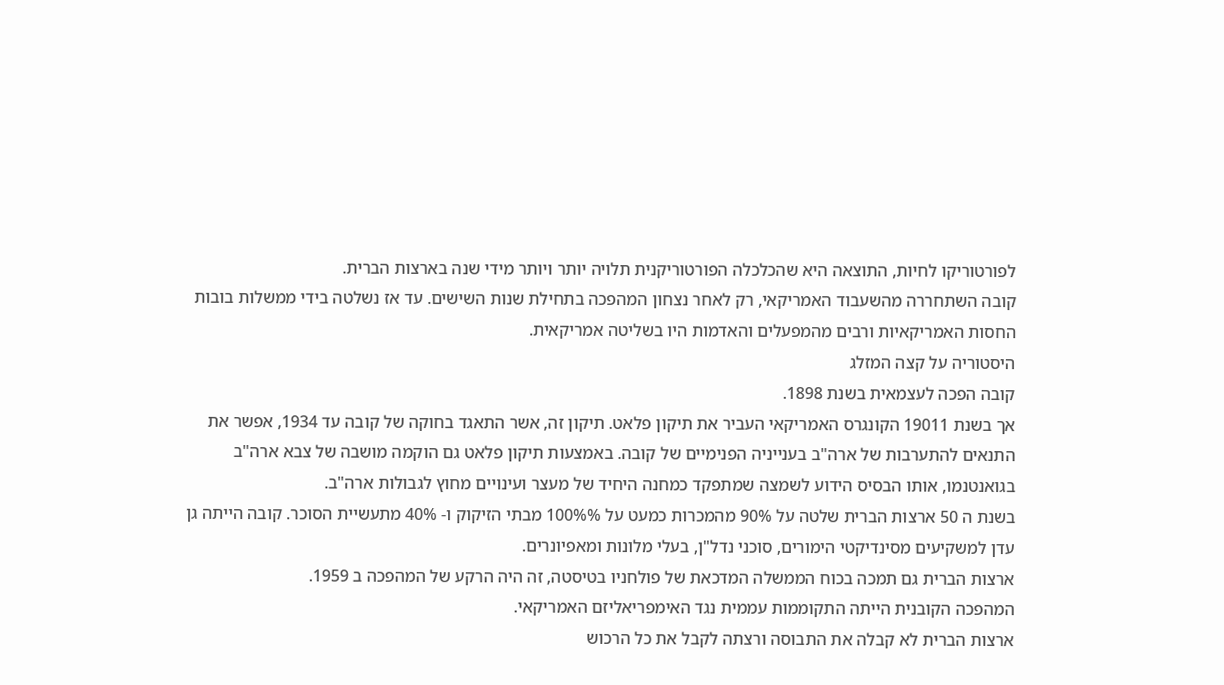לפורטוריקו לחיות, התוצאה היא שהכלכלה הפורטוריקנית תלויה יותר ויותר מידי שנה בארצות הברית.
קובה השתחררה מהשעבוד האמריקאי, רק לאחר נצחון המהפכה בתחילת שנות השישים. עד אז נשלטה בידי ממשלות בובות החסות האמריקאיות ורבים מהמפעלים והאדמות היו בשליטה אמריקאית.
היסטוריה על קצה המזלג
קובה הפכה לעצמאית בשנת 1898.
אך בשנת 19011 הקונגרס האמריקאי העביר את תיקון פלאט. תיקון זה, אשר התאגד בחוקה של קובה עד 1934, אפשר את התנאים להתערבות של ארה"ב בענייניה הפנימיים של קובה. באמצעות תיקון פלאט גם הוקמה מושבה של צבא ארה"ב בגואנטנמו, אותו הבסיס הידוע לשמצה שמתפקד כמחנה היחיד של מעצר ועינויים מחוץ לגבולות ארה"ב.
בשנת ה 50 ארצות הברית שלטה על 90% מהמכרות כמעט על 100%% מבתי הזיקוק ו- 40% מתעשיית הסוכר. קובה הייתה גן עדן למשקיעים מסינדיקטי הימורים, סוכני נדל"ן, בעלי מלונות ומאפיונרים.
ארצות הברית גם תמכה בכוח הממשלה המדכאת של פולחניו בטיסטה, זה היה הרקע של המהפכה ב 1959.
המהפכה הקובנית הייתה התקוממות עממית נגד האימפריאליזם האמריקאי.
ארצות הברית לא קבלה את התבוסה ורצתה לקבל את כל הרכוש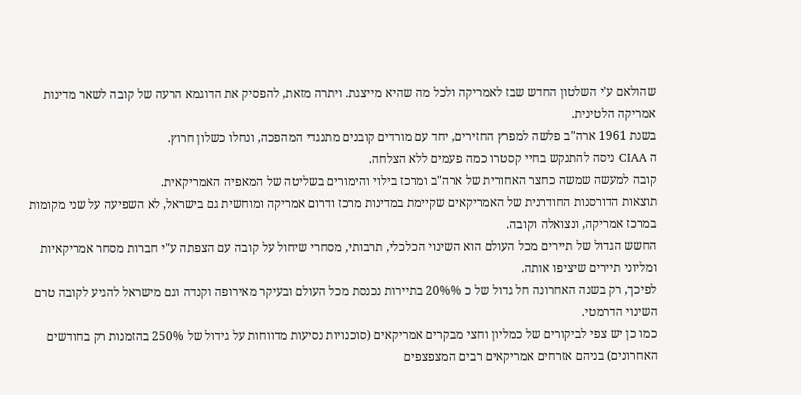שהולאם ע'י השלטון החדש שבז לאמריקה ולכל מה שהיא מייצגת. ויתרה מזאת, להפסיק את הדוגמא הרעה של קובה לשאר מדינות אמריקה הלטינית.
בשנת 1961 ארה"ב פלשה למפרץ החזירים, יחד עם מורדים קובנים מתנגדי המהפכה, ונחלו כשלון חרוץ.
ה CIAA ניסה להתנקש בחיי קסטרו כמה פעמים ללא הצלחה.
קובה למעשה שמשה כחצר האחורית של ארה"ב ומרכז בילוי והימורים בשליטה של המאפיה האמריקאית.
תוצאות הדורסנות החודרנית של האמריקאים שקיימת במדינות מרכז ודרום אמריקה ומוחשית גם בישראל, לא השפיעה על שני מקומות במרכז אמריקה, ונצואלה וקובה.
החשש הגדול של תיירים מכל העולם הוא השינוי הכלכלי, תרבותי, מסחרי שיחול על קובה עם הצפתה ע"י חברות מסחר אמריקאיות ומליוני תיירים שיציפו אותה.
לפיכך, רק בשנה האחרונה חל גדול של כ 20%% בתיירות נכנסת מכל העולם ובעיקר מאירופה וקנדה וגם מישראל להגיע לקובה טרם השינוי הדרמטי.
כמו כן יש צפי לביקורים של כמליון וחצי מבקרים אמריקאים (סוכנויות נסיעות מדווחות על גידול של 250% בהזמנות רק בחודשים האחרונים) בניהם אזרחים אמריקאים רבים המצפצפים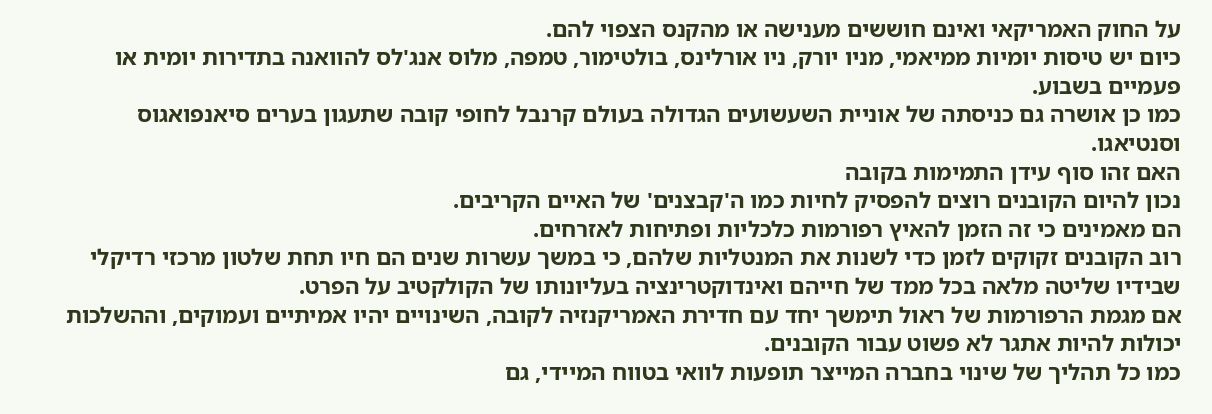על החוק האמריקאי ואינם חוששים מענישה או מהקנס הצפוי להם.
כיום יש טיסות יומיות ממיאמי, מניו יורק, ניו אורלינס, בולטימור, טמפה, מלוס אנג'לס להוואנה בתדירות יומית או פעמיים בשבוע.
כמו כן אושרה גם כניסתה של אוניית השעשועים הגדולה בעולם קרנבל לחופי קובה שתעגון בערים סיאנפואגוס וסנטיאגו.
האם זהו סוף עידן התמימות בקובה
נכון להיום הקובנים רוצים להפסיק לחיות כמו ה'קבצנים' של האיים הקריבים.
הם מאמינים כי זה הזמן להאיץ רפורמות כלכליות ופתיחות לאזרחים.
רוב הקובנים זקוקים לזמן כדי לשנות את המנטליות שלהם, כי במשך עשרות שנים הם חיו תחת שלטון מרכזי רדיקלי שבידיו שליטה מלאה בכל ממד של חייהם ואינדוקטרינציה בעליונותו של הקולקטיב על הפרט.
אם מגמת הרפורמות של ראול תימשך יחד עם חדירת האמריקנזיה לקובה, השינויים יהיו אמיתיים ועמוקים, וההשלכות יכולות להיות אתגר לא פשוט עבור הקובנים.
כמו כל תהליך של שינוי בחברה המייצר תופעות לוואי בטווח המיידי, גם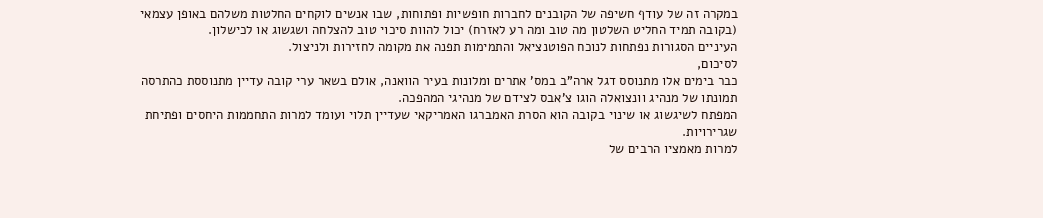במקרה זה של עודף חשיפה של הקובנים לחברות חופשיות ופתוחות, שבו אנשים לוקחים החלטות משלהם באופן עצמאי (בקובה תמיד החליט השלטון מה טוב ומה רע לאזרח) יכול להוות סיכוי טוב להצלחה ושגשוג או לכישלון.
העיניים הסגורות נפתחות לנוכח הפוטנציאל והתמימות תפנה את מקומה לחזירות ולניצול.
לסיכום,
כבר בימים אלו מתנוסס דגל ארה"ב במס' אתרים ומלונות בעיר הוואנה, אולם בשאר ערי קובה עדיין מתנוססת כהתרסה תמונתו של מנהיג וונצואלה הוגו צ'אבס לצידם של מנהיגי המהפכה.
המפתח לשיגשוג או שינוי בקובה הוא הסרת האמברגו האמריקאי שעדיין תלוי ועומד למרות התחממות היחסים ופתיחת שגרירויות.
למרות מאמציו הרבים של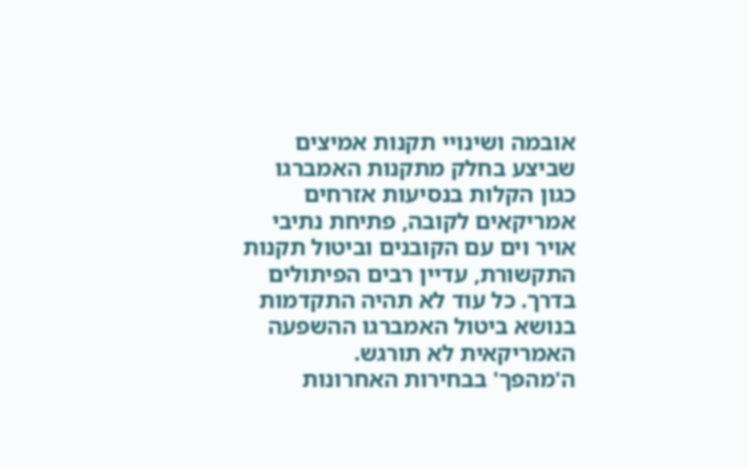אובמה ושינויי תקנות אמיצים שביצע בחלק מתקנות האמברגו כגון הקלות בנסיעות אזרחים אמריקאים לקובה, פתיחת נתיבי אויר וים עם הקובנים וביטול תקנות התקשורת, עדיין רבים הפיתולים בדרך. כל עוד לא תהיה התקדמות בנושא ביטול האמברגו ההשפעה האמריקאית לא תורגש.
ה'מהפך' בבחירות האחרונות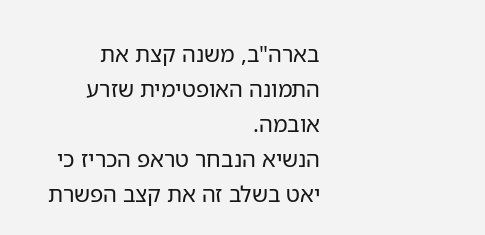בארה"ב, משנה קצת את התמונה האופטימית שזרע אובמה.
הנשיא הנבחר טראפ הכריז כי יאט בשלב זה את קצב הפשרת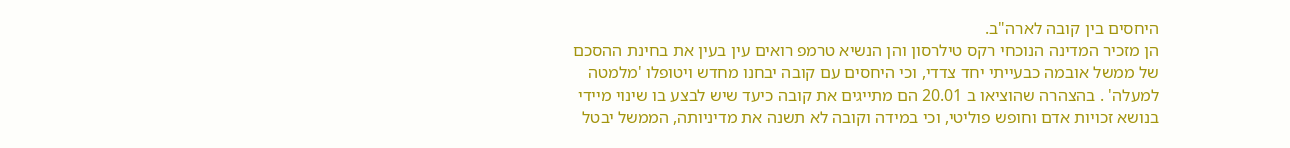היחסים בין קובה לארה"ב.
הן מזכיר המדינה הנוכחי רקס טילרסון והן הנשיא טרמפ רואים עין בעין את בחינת ההסכם של ממשל אובמה כבעייתי יחד צדדי, וכי היחסים עם קובה יבחנו מחדש ויטופלו 'מלמטה למעלה' . בהצהרה שהוציאו ב 20.01 הם מתייגים את קובה כיעד שיש לבצע בו שינוי מיידי בנושא זכויות אדם וחופש פוליטי, וכי במידה וקובה לא תשנה את מדיניותה, הממשל יבטל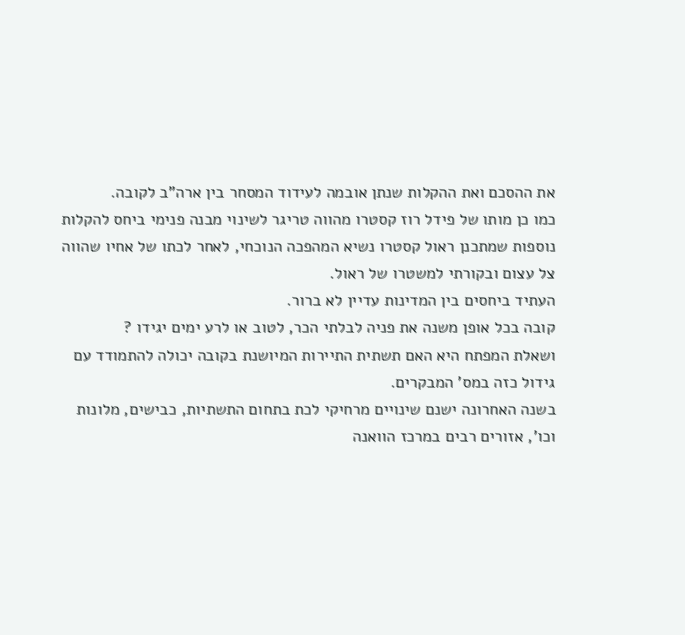את ההסכם ואת ההקלות שנתן אובמה לעידוד המסחר בין ארה"ב לקובה.
כמו כן מותו של פידל רוז קסטרו מהווה טריגר לשינוי מבנה פנימי ביחס להקלות נוספות שמתכנן ראול קסטרו נשיא המהפכה הנוכחי, לאחר לכתו של אחיו שהווה צל עצום ובקורתי למשטרו של ראול.
העתיד ביחסים בין המדינות עדיין לא ברור.
קובה בכל אופן משנה את פניה לבלתי הכר, לטוב או לרע ימים יגידו ?
ושאלת המפתח היא האם תשתית התיירות המיושנת בקובה יכולה להתמודד עם גידול כזה במס' המבקרים.
בשנה האחרונה ישנם שינויים מרחיקי לכת בתחום התשתיות, כבישים, מלונות וכו', אזורים רבים במרכז הוואנה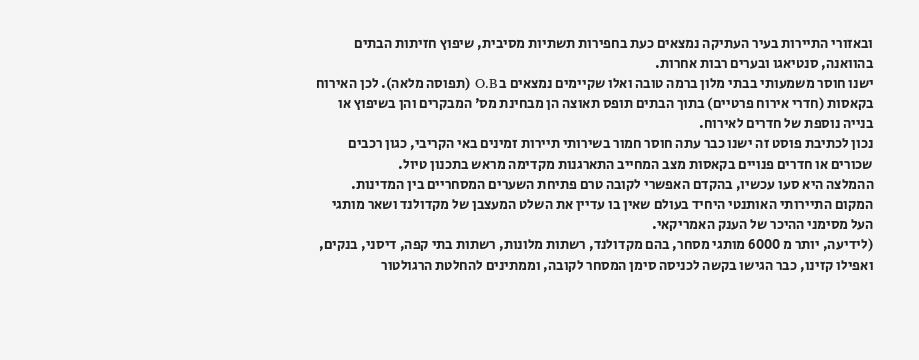ובאזורי התיירות בעיר העתיקה נמצאים כעת בחפירות תשתיות מסיבית, שיפוץ חזיתות הבתים בהוואנה, סנטיאגו ובערים רבות אחרות.
ישנו חוסר משמעותי בבתי מלון ברמה טובה ואלו שקיימים נמצאים ב O.B (תפוסה מלאה). לכן האירוח בקאסות (חדרי אירוח פרטיים) בתוך הבתים תופס תאוצה הן מבחינת מס' המבקרים והן בשיפוץ או בנייה נוספת של חדרים לאירוח.
נכון לכתיבת פוסט זה ישנו כבר עתה חוסר חמור בשירותי תיירות זמינים באי הקריבי, כגון רכבים שכורים או חדרים פנויים בקאסות מצב המחייב התארגנות מקדימה מראש בתכנון טיול.
ההמלצה היא סעו עכשיו, בהקדם האפשרי לקובה טרם פתיחת השערים המסחריים בין המדינות.
המקום התיירותי האותנטי היחיד בעולם שאין בו עדיין את השלט המעצבן של מקדולנד ושאר מותגי העל מסימני ההיכר של הענק האמריקאי.
(לידיעה, יותר מ 6000 מותגי מסחר, בהם מקדולנד, רשתות מלונות, רשתות בתי קפה, דיסני, בנקים, ואפילו קזינו, כבר הגישו בקשה לכניסה סימן המסחר לקובה, וממתינים להחלטת הרגולטור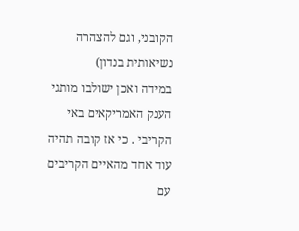הקובני, וגם להצהרה נשיאותית בנדון)
במידה ואכן ישולבו מותגי הענק האמריקאים באי הקריבי . כי אז קובה תהיה עוד אחד מהאיים הקריבים עם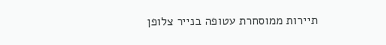תיירות ממוסחרת עטופה בנייר צלופן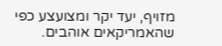מזויף, יעד יקר ומצועצע כפי שהאמריקאים אוהבים.